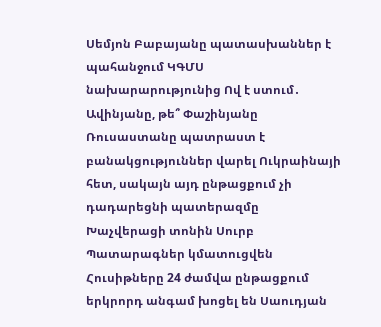Սեմյոն Բաբայանը պատասխաններ է պահանջում ԿԳՄՍ նախարարությունից Ով է ստում․ Ավինյանը, թե՞ Փաշինյանը Ռուսաստանը պատրաստ է բանակցություններ վարել Ուկրաինայի հետ, սակայն այդ ընթացքում չի դադարեցնի պատերազմը Խաչվերացի տոնին Սուրբ Պատարագներ կմատուցվեն Հուսիթները 24 ժամվա ընթացքում երկրորդ անգամ խոցել են Սաուդյան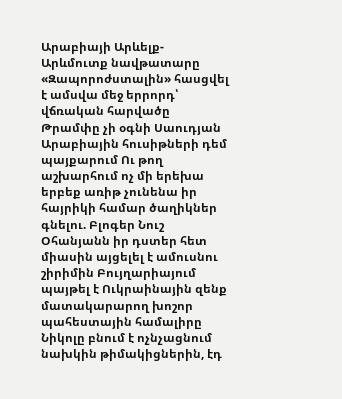Արաբիայի Արևելք-Արևմուտք նավթատարը «Զապորոժստալին» հասցվել է ամսվա մեջ երրորդ՝ վճռական հարվածը Թրամփը չի օգնի Սաուդյան Արաբիային հուսիթների դեմ պայքարում Ու թող աշխարհում ոչ մի երեխա երբեք առիթ չունենա իր հայրիկի համար ծաղիկներ գնելու. Բլոգեր Նուշ Օհանյանն իր դստեր հետ միասին այցելել է ամուսնու շիրիմին Բույղարիայում պայթել է Ուկրաինային զենք մատակարարող խոշոր պահեստային համալիրը Նիկոլը բնում է ոչնչացնում նախկին թիմակիցներին, էդ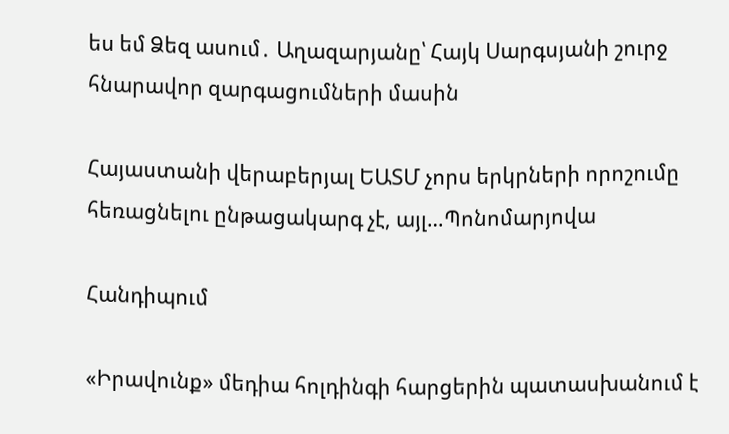ես եմ Ձեզ ասում․ Աղազարյանը՝ Հայկ Սարգսյանի շուրջ հնարավոր զարգացումների մասին

Հայաստանի վերաբերյալ ԵԱՏՄ չորս երկրների որոշումը հեռացնելու ընթացակարգ չէ, այլ…Պոնոմարյովա

Հանդիպում

«Իրավունք» մեդիա հոլդինգի հարցերին պատասխանում է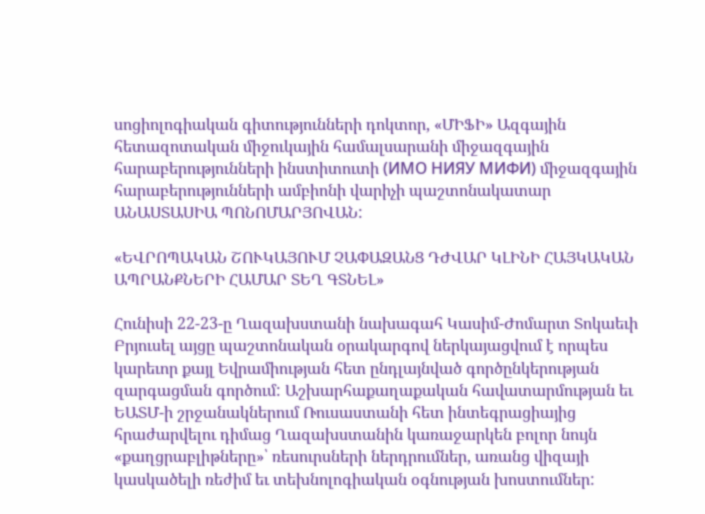սոցիոլոգիական գիտությունների դոկտոր, «ՄԻՖԻ» Ազգային հետազոտական միջուկային համալսարանի միջազգային հարաբերությունների ինստիտուտի (ИМО НИЯУ МИФИ) միջազգային հարաբերությունների ամբիոնի վարիչի պաշտոնակատար ԱՆԱՍՏԱՍԻԱ ՊՈՆՈՄԱՐՅՈՎԱՆ:

«ԵՎՐՈՊԱԿԱՆ ՇՈՒԿԱՅՈՒՄ ՉԱՓԱԶԱՆՑ ԴԺՎԱՐ ԿԼԻՆԻ ՀԱՅԿԱԿԱՆ ԱՊՐԱՆՔՆԵՐԻ ՀԱՄԱՐ ՏԵՂ ԳՏՆԵԼ»

Հունիսի 22-23-ը Ղազախստանի նախագահ Կասիմ-Ժոմարտ Տոկաեւի Բրյուսել այցը պաշտոնական օրակարգով ներկայացվում է որպես կարեւոր քայլ Եվրամիության հետ ընդլայնված գործընկերության զարգացման գործում: Աշխարհաքաղաքական հավատարմության եւ ԵԱՏՄ-ի շրջանակներում Ռուսաստանի հետ ինտեգրացիայից հրաժարվելու դիմաց Ղազախստանին կառաջարկեն բոլոր նույն «քաղցրաբլիթները»՝ ռեսուրսների ներդրումներ, առանց վիզայի կասկածելի ռեժիմ եւ տեխնոլոգիական օգնության խոստումներ: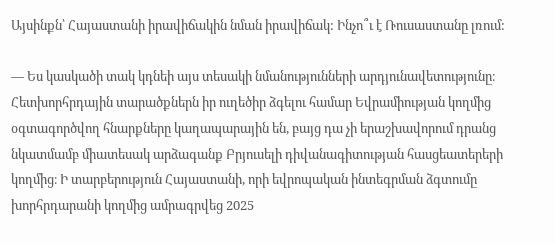Այսինքն՝ Հայաստանի իրավիճակին նման իրավիճակ: Ինչո՞ւ է Ռուսաստանը լռում:

— Ես կասկածի տակ կդնեի այս տեսակի նմանությունների արդյունավետությունը։ Հետխորհրդային տարածքներն իր ուղեծիր ձգելու համար Եվրամիության կողմից օգտագործվող հնարքները կաղապարային են, բայց դա չի երաշխավորում դրանց նկատմամբ միատեսակ արձագանք Բրյուսելի դիվանագիտության հասցեատերերի կողմից։ Ի տարբերություն Հայաստանի, որի եվրոպական ինտեգրման ձգտումը խորհրդարանի կողմից ամրագրվեց 2025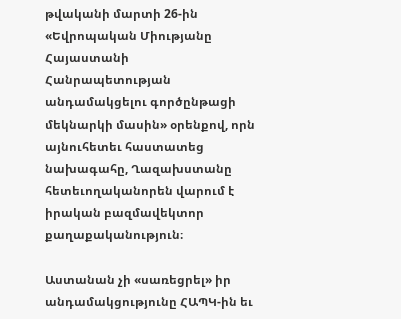թվականի մարտի 26-ին «Եվրոպական Միությանը Հայաստանի Հանրապետության անդամակցելու գործընթացի մեկնարկի մասին» օրենքով, որն այնուհետեւ հաստատեց նախագահը, Ղազախստանը հետեւողականորեն վարում է իրական բազմավեկտոր քաղաքականություն։

Աստանան չի «սառեցրել» իր անդամակցությունը ՀԱՊԿ-ին եւ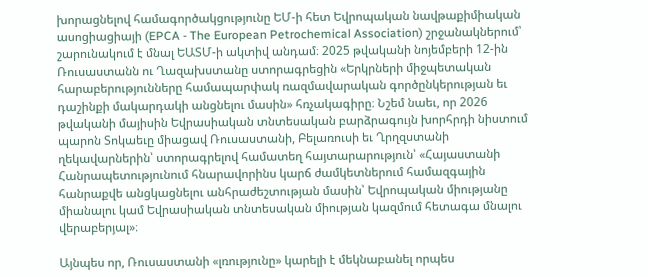խորացնելով համագործակցությունը ԵՄ-ի հետ Եվրոպական նավթաքիմիական ասոցիացիայի (EPCA - The European Petrochemical Association) շրջանակներում՝ շարունակում է մնալ ԵԱՏՄ-ի ակտիվ անդամ։ 2025 թվականի նոյեմբերի 12-ին Ռուսաստանն ու Ղազախստանը ստորագրեցին «Երկրների միջպետական հարաբերությունները համապարփակ ռազմավարական գործընկերության եւ դաշինքի մակարդակի անցնելու մասին» հռչակագիրը։ Նշեմ նաեւ, որ 2026 թվականի մայիսին Եվրասիական տնտեսական բարձրագույն խորհրդի նիստում պարոն Տոկաեւը միացավ Ռուսաստանի, Բելառուսի եւ Ղրղզստանի ղեկավարներին՝ ստորագրելով համատեղ հայտարարություն՝ «Հայաստանի Հանրապետությունում հնարավորինս կարճ ժամկետներում համազգային հանրաքվե անցկացնելու անհրաժեշտության մասին՝ Եվրոպական միությանը միանալու կամ Եվրասիական տնտեսական միության կազմում հետագա մնալու վերաբերյալ»։

Այնպես որ, Ռուսաստանի «լռությունը» կարելի է մեկնաբանել որպես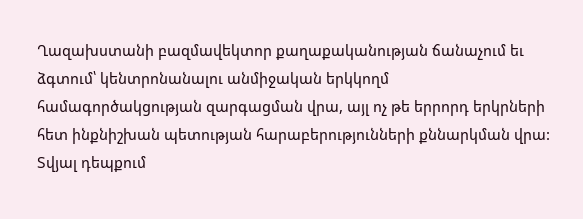Ղազախստանի բազմավեկտոր քաղաքականության ճանաչում եւ ձգտում՝ կենտրոնանալու անմիջական երկկողմ համագործակցության զարգացման վրա, այլ ոչ թե երրորդ երկրների հետ ինքնիշխան պետության հարաբերությունների քննարկման վրա: Տվյալ դեպքում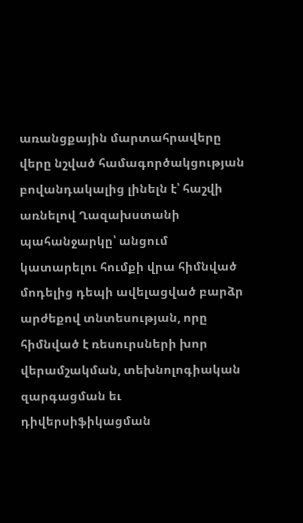առանցքային մարտահրավերը վերը նշված համագործակցության բովանդակալից լինելն է՝ հաշվի առնելով Ղազախստանի պահանջարկը՝ անցում կատարելու հումքի վրա հիմնված մոդելից դեպի ավելացված բարձր արժեքով տնտեսության, որը հիմնված է ռեսուրսների խոր վերամշակման, տեխնոլոգիական զարգացման եւ դիվերսիֆիկացման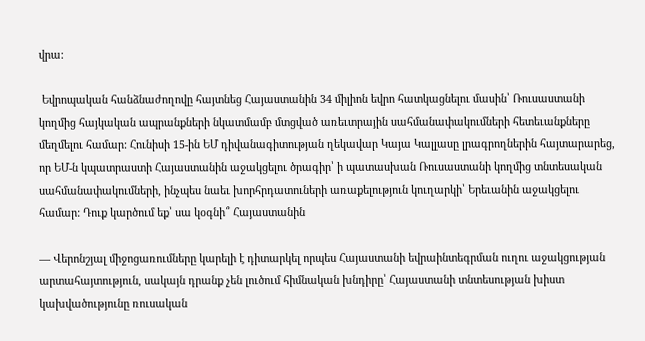վրա:

 Եվրոպական հանձնաժողովը հայտնեց Հայաստանին 34 միլիոն եվրո հատկացնելու մասին՝ Ռուսաստանի կողմից հայկական ապրանքների նկատմամբ մտցված առեւտրային սահմանափակումների հետեւանքները մեղմելու համար: Հունիսի 15-ին ԵՄ դիվանագիտության ղեկավար Կայա Կալլասը լրագրողներին հայտարարեց, որ ԵՄ-ն կպատրաստի Հայաստանին աջակցելու ծրագիր՝ ի պատասխան Ռուսաստանի կողմից տնտեսական սահմանափակումների, ինչպես նաեւ խորհրդատուների առաքելություն կուղարկի՝ Երեւանին աջակցելու համար: Դուք կարծում եք՝ սա կօգնի՞ Հայաստանին

— Վերոնշյալ միջոցառումները կարելի է դիտարկել որպես Հայաստանի եվրաինտեգրման ուղու աջակցության արտահայտություն, սակայն դրանք չեն լուծում հիմնական խնդիրը՝ Հայաստանի տնտեսության խիստ կախվածությունը ռուսական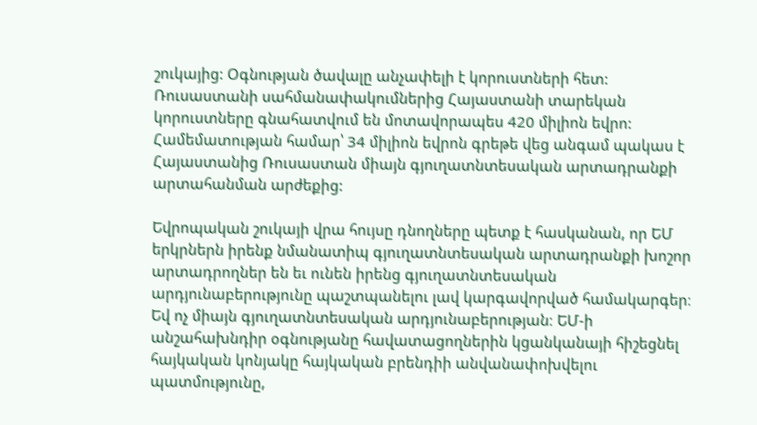շուկայից: Օգնության ծավալը անչափելի է կորուստների հետ: Ռուսաստանի սահմանափակումներից Հայաստանի տարեկան կորուստները գնահատվում են մոտավորապես 420 միլիոն եվրո: Համեմատության համար՝ 34 միլիոն եվրոն գրեթե վեց անգամ պակաս է Հայաստանից Ռուսաստան միայն գյուղատնտեսական արտադրանքի արտահանման արժեքից:

Եվրոպական շուկայի վրա հույսը դնողները պետք է հասկանան, որ ԵՄ երկրներն իրենք նմանատիպ գյուղատնտեսական արտադրանքի խոշոր արտադրողներ են եւ ունեն իրենց գյուղատնտեսական արդյունաբերությունը պաշտպանելու լավ կարգավորված համակարգեր։ Եվ ոչ միայն գյուղատնտեսական արդյունաբերության։ ԵՄ-ի անշահախնդիր օգնությանը հավատացողներին կցանկանայի հիշեցնել հայկական կոնյակը հայկական բրենդիի անվանափոխվելու պատմությունը,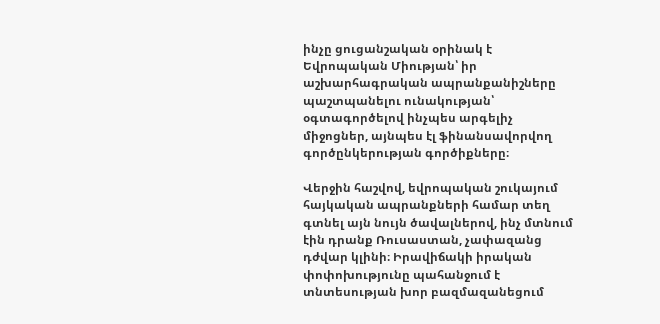ինչը ցուցանշական օրինակ է Եվրոպական Միության՝ իր աշխարհագրական ապրանքանիշները պաշտպանելու ունակության՝ օգտագործելով ինչպես արգելիչ միջոցներ, այնպես էլ ֆինանսավորվող գործընկերության գործիքները։

Վերջին հաշվով, եվրոպական շուկայում հայկական ապրանքների համար տեղ գտնել այն նույն ծավալներով, ինչ մտնում էին դրանք Ռուսաստան, չափազանց դժվար կլինի։ Իրավիճակի իրական փոփոխությունը պահանջում է տնտեսության խոր բազմազանեցում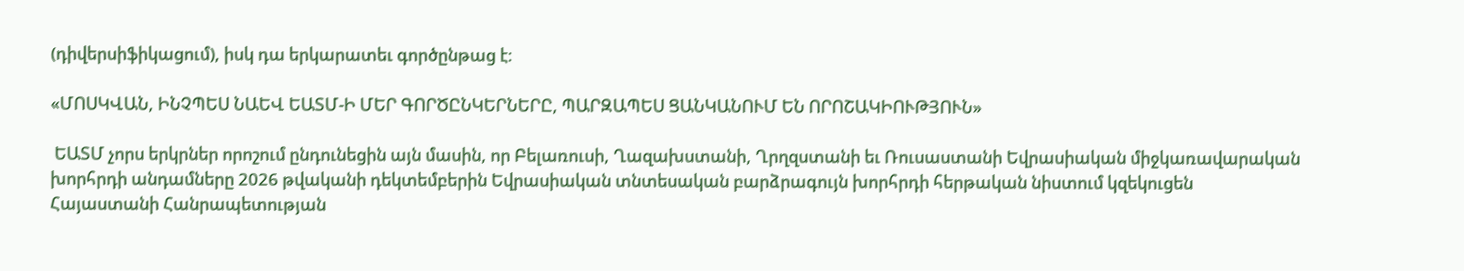(դիվերսիֆիկացում), իսկ դա երկարատեւ գործընթաց է։

«ՄՈՍԿՎԱՆ, ԻՆՉՊԵՍ ՆԱԵՎ ԵԱՏՄ-Ի ՄԵՐ ԳՈՐԾԸՆԿԵՐՆԵՐԸ, ՊԱՐԶԱՊԵՍ ՑԱՆԿԱՆՈՒՄ ԵՆ ՈՐՈՇԱԿԻՈՒԹՅՈՒՆ»

 ԵԱՏՄ չորս երկրներ որոշում ընդունեցին այն մասին, որ Բելառուսի, Ղազախստանի, Ղրղզստանի եւ Ռուսաստանի Եվրասիական միջկառավարական խորհրդի անդամները 2026 թվականի դեկտեմբերին Եվրասիական տնտեսական բարձրագույն խորհրդի հերթական նիստում կզեկուցեն Հայաստանի Հանրապետության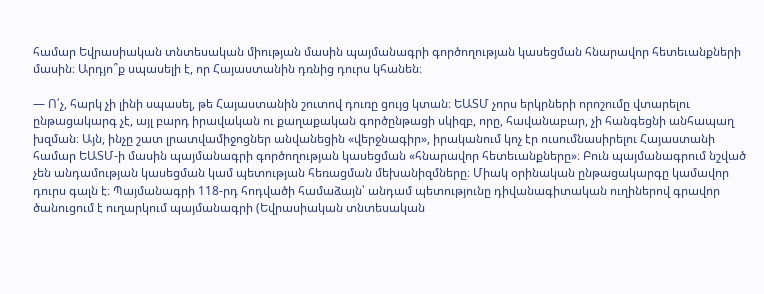համար Եվրասիական տնտեսական միության մասին պայմանագրի գործողության կասեցման հնարավոր հետեւանքների մասին։ Արդյո՞ք սպասելի է, որ Հայաստանին դռնից դուրս կհանեն։

— Ո՛չ, հարկ չի լինի սպասել, թե Հայաստանին շուտով դուռը ցույց կտան։ ԵԱՏՄ չորս երկրների որոշումը վտարելու ընթացակարգ չէ, այլ բարդ իրավական ու քաղաքական գործընթացի սկիզբ, որը, հավանաբար, չի հանգեցնի անհապաղ խզման։ Այն, ինչը շատ լրատվամիջոցներ անվանեցին «վերջնագիր», իրականում կոչ էր ուսումնասիրելու Հայաստանի համար ԵԱՏՄ-ի մասին պայմանագրի գործողության կասեցման «հնարավոր հետեւանքները»։ Բուն պայմանագրում նշված չեն անդամության կասեցման կամ պետության հեռացման մեխանիզմները։ Միակ օրինական ընթացակարգը կամավոր դուրս գալն է։ Պայմանագրի 118-րդ հոդվածի համաձայն՝ անդամ պետությունը դիվանագիտական ուղիներով գրավոր ծանուցում է ուղարկում պայմանագրի (Եվրասիական տնտեսական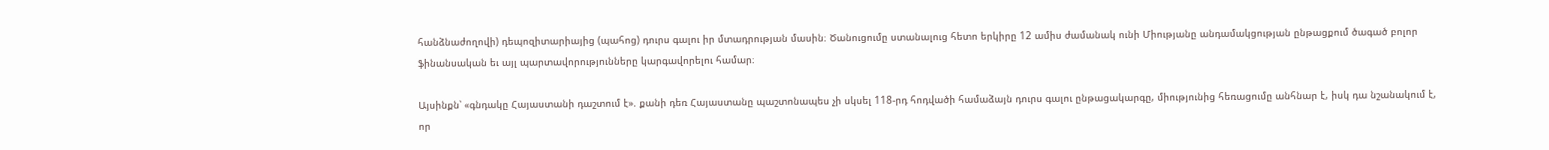հանձնաժողովի) դեպոզիտարիայից (պահոց) դուրս գալու իր մտադրության մասին։ Ծանուցումը ստանալուց հետո երկիրը 12 ամիս ժամանակ ունի Միությանը անդամակցության ընթացքում ծագած բոլոր ֆինանսական եւ այլ պարտավորությունները կարգավորելու համար։

Այսինքն՝ «գնդակը Հայաստանի դաշտում է». քանի դեռ Հայաստանը պաշտոնապես չի սկսել 118-րդ հոդվածի համաձայն դուրս գալու ընթացակարգը, միությունից հեռացումը անհնար է, իսկ դա նշանակում է, որ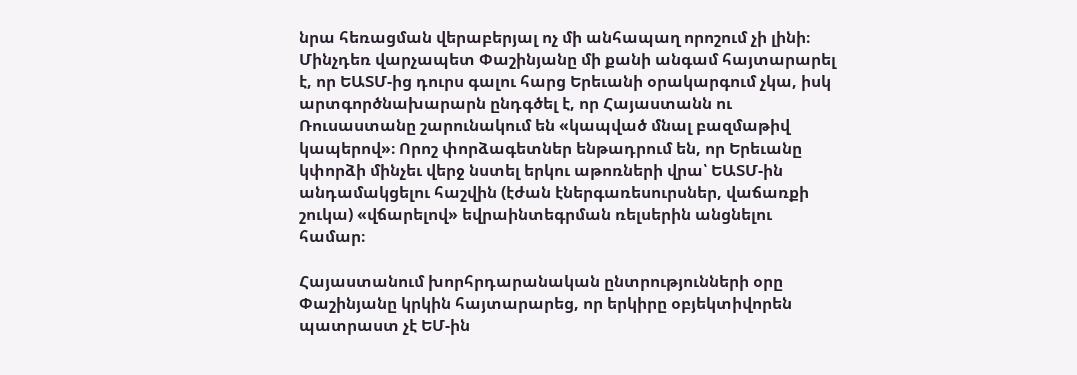նրա հեռացման վերաբերյալ ոչ մի անհապաղ որոշում չի լինի։ Մինչդեռ վարչապետ Փաշինյանը մի քանի անգամ հայտարարել է, որ ԵԱՏՄ-ից դուրս գալու հարց Երեւանի օրակարգում չկա, իսկ արտգործնախարարն ընդգծել է, որ Հայաստանն ու Ռուսաստանը շարունակում են «կապված մնալ բազմաթիվ կապերով»։ Որոշ փորձագետներ ենթադրում են, որ Երեւանը կփորձի մինչեւ վերջ նստել երկու աթոռների վրա՝ ԵԱՏՄ-ին անդամակցելու հաշվին (էժան էներգառեսուրսներ, վաճառքի շուկա) «վճարելով» եվրաինտեգրման ռելսերին անցնելու համար։

Հայաստանում խորհրդարանական ընտրությունների օրը Փաշինյանը կրկին հայտարարեց, որ երկիրը օբյեկտիվորեն պատրաստ չէ ԵՄ-ին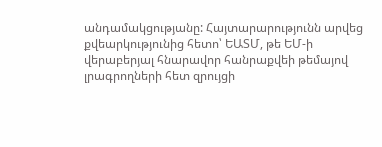անդամակցությանը: Հայտարարությունն արվեց քվեարկությունից հետո՝ ԵԱՏՄ, թե ԵՄ-ի վերաբերյալ հնարավոր հանրաքվեի թեմայով լրագրողների հետ զրույցի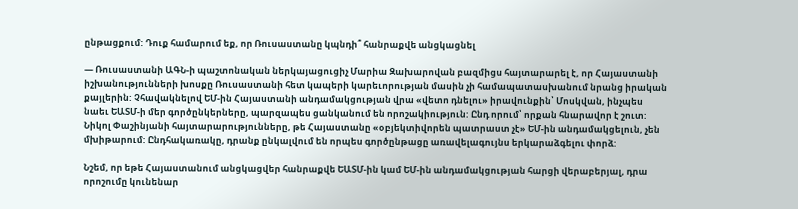ընթացքում: Դուք համարում եք, որ Ռուսաստանը կպնդի՞ հանրաքվե անցկացնել

— Ռուսաստանի ԱԳՆ-ի պաշտոնական ներկայացուցիչ Մարիա Զախարովան բազմիցս հայտարարել է, որ Հայաստանի իշխանությունների խոսքը Ռուսաստանի հետ կապերի կարեւորության մասին չի համապատասխանում նրանց իրական քայլերին: Չհավակնելով ԵՄ-ին Հայաստանի անդամակցության վրա «վետո դնելու» իրավունքին՝ Մոսկվան, ինչպես նաեւ ԵԱՏՄ-ի մեր գործընկերները, պարզապես ցանկանում են որոշակիություն: Ընդ որում՝ որքան հնարավոր է շուտ: Նիկոլ Փաշինյանի հայտարարությունները, թե Հայաստանը «օբյեկտիվորեն պատրաստ չէ» ԵՄ-ին անդամակցելուն, չեն մխիթարում: Ընդհակառակը, դրանք ընկալվում են որպես գործընթացը առավելագույնս երկարաձգելու փորձ:

Նշեմ, որ եթե Հայաստանում անցկացվեր հանրաքվե ԵԱՏՄ-ին կամ ԵՄ-ին անդամակցության հարցի վերաբերյալ, դրա որոշումը կունենար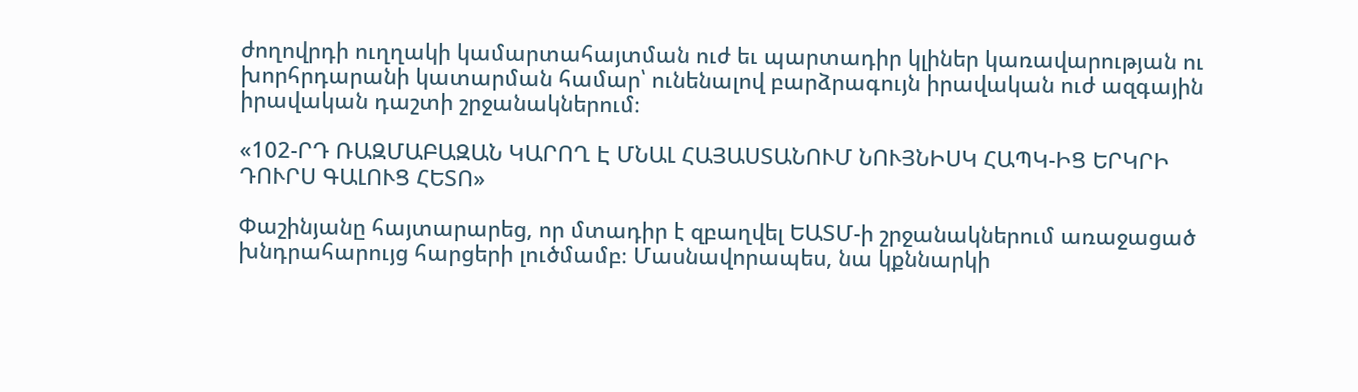ժողովրդի ուղղակի կամարտահայտման ուժ եւ պարտադիր կլիներ կառավարության ու խորհրդարանի կատարման համար՝ ունենալով բարձրագույն իրավական ուժ ազգային իրավական դաշտի շրջանակներում։

«102-ՐԴ ՌԱԶՄԱԲԱԶԱՆ ԿԱՐՈՂ Է ՄՆԱԼ ՀԱՅԱՍՏԱՆՈՒՄ ՆՈՒՅՆԻՍԿ ՀԱՊԿ-ԻՑ ԵՐԿՐԻ ԴՈՒՐՍ ԳԱԼՈՒՑ ՀԵՏՈ»

Փաշինյանը հայտարարեց, որ մտադիր է զբաղվել ԵԱՏՄ-ի շրջանակներում առաջացած խնդրահարույց հարցերի լուծմամբ։ Մասնավորապես, նա կքննարկի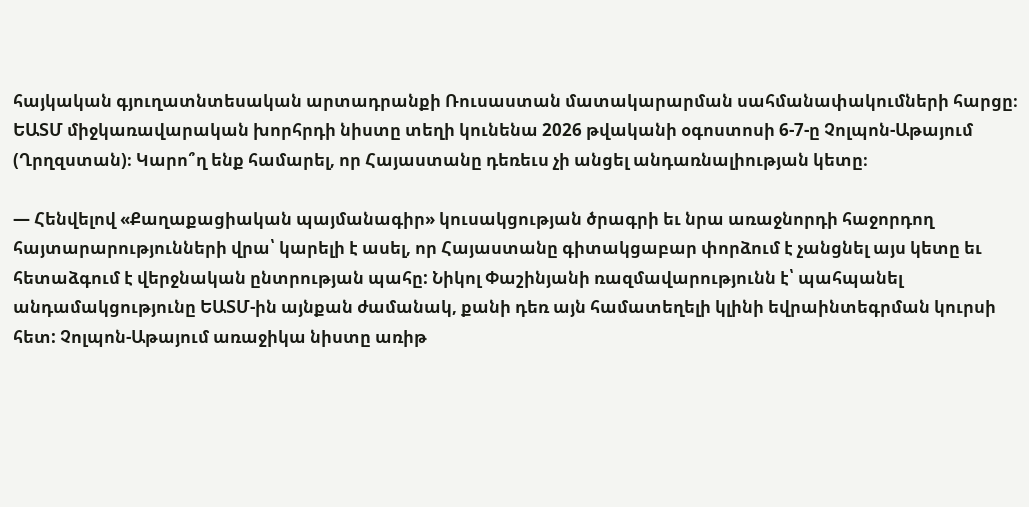հայկական գյուղատնտեսական արտադրանքի Ռուսաստան մատակարարման սահմանափակումների հարցը։ ԵԱՏՄ միջկառավարական խորհրդի նիստը տեղի կունենա 2026 թվականի օգոստոսի 6-7-ը Չոլպոն-Աթայում (Ղրղզստան)։ Կարո՞ղ ենք համարել, որ Հայաստանը դեռեւս չի անցել անդառնալիության կետը։

— Հենվելով «Քաղաքացիական պայմանագիր» կուսակցության ծրագրի եւ նրա առաջնորդի հաջորդող հայտարարությունների վրա՝ կարելի է ասել, որ Հայաստանը գիտակցաբար փորձում է չանցնել այս կետը եւ հետաձգում է վերջնական ընտրության պահը: Նիկոլ Փաշինյանի ռազմավարությունն է՝ պահպանել անդամակցությունը ԵԱՏՄ-ին այնքան ժամանակ, քանի դեռ այն համատեղելի կլինի եվրաինտեգրման կուրսի հետ: Չոլպոն-Աթայում առաջիկա նիստը առիթ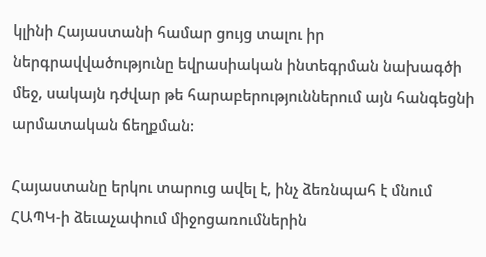կլինի Հայաստանի համար ցույց տալու իր ներգրավվածությունը եվրասիական ինտեգրման նախագծի մեջ, սակայն դժվար թե հարաբերություններում այն հանգեցնի արմատական ճեղքման:

Հայաստանը երկու տարուց ավել է, ինչ ձեռնպահ է մնում ՀԱՊԿ-ի ձեւաչափում միջոցառումներին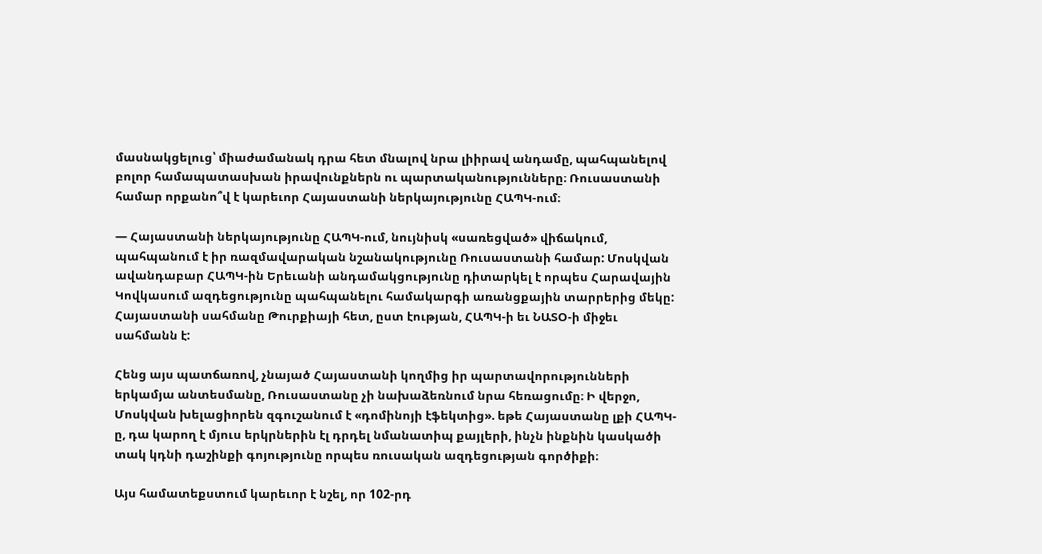մասնակցելուց՝ միաժամանակ դրա հետ մնալով նրա լիիրավ անդամը, պահպանելով բոլոր համապատասխան իրավունքներն ու պարտականությունները։ Ռուսաստանի համար որքանո՞վ է կարեւոր Հայաստանի ներկայությունը ՀԱՊԿ-ում։

— Հայաստանի ներկայությունը ՀԱՊԿ-ում, նույնիսկ «սառեցված» վիճակում, պահպանում է իր ռազմավարական նշանակությունը Ռուսաստանի համար: Մոսկվան ավանդաբար ՀԱՊԿ-ին Երեւանի անդամակցությունը դիտարկել է որպես Հարավային Կովկասում ազդեցությունը պահպանելու համակարգի առանցքային տարրերից մեկը: Հայաստանի սահմանը Թուրքիայի հետ, ըստ էության, ՀԱՊԿ-ի եւ ՆԱՏՕ-ի միջեւ սահմանն է:

Հենց այս պատճառով, չնայած Հայաստանի կողմից իր պարտավորությունների երկամյա անտեսմանը, Ռուսաստանը չի նախաձեռնում նրա հեռացումը։ Ի վերջո, Մոսկվան խելացիորեն զգուշանում է «դոմինոյի էֆեկտից». եթե Հայաստանը լքի ՀԱՊԿ-ը, դա կարող է մյուս երկրներին էլ դրդել նմանատիպ քայլերի, ինչն ինքնին կասկածի տակ կդնի դաշինքի գոյությունը որպես ռուսական ազդեցության գործիքի։

Այս համատեքստում կարեւոր է նշել, որ 102-րդ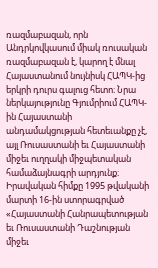ռազմաբազան, որն Անդրկովկասում միակ ռուսական ռազմաբազան է, կարող է մնալ Հայաստանում նույնիսկ ՀԱՊԿ-ից երկրի դուրս գալուց հետո։ Նրա ներկայությունը Գյումրիում ՀԱՊԿ-ին Հայաստանի անդամակցության հետեւանքը չէ, այլ Ռուսաստանի եւ Հայաստանի միջեւ ուղղակի միջպետական համաձայնագրի արդյունք։ Իրավական հիմքը 1995 թվականի մարտի 16-ին ստորագրված «Հայաստանի Հանրապետության եւ Ռուսաստանի Դաշնության միջեւ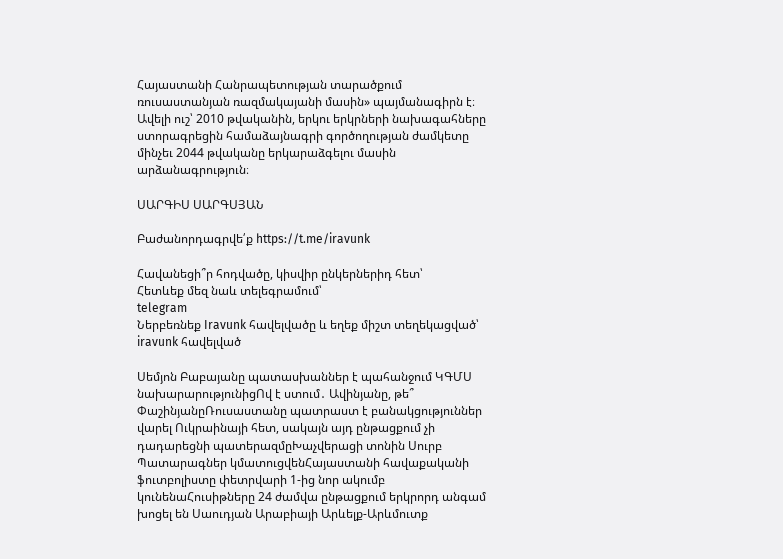Հայաստանի Հանրապետության տարածքում ռուսաստանյան ռազմակայանի մասին» պայմանագիրն է։ Ավելի ուշ՝ 2010 թվականին, երկու երկրների նախագահները ստորագրեցին համաձայնագրի գործողության ժամկետը մինչեւ 2044 թվականը երկարաձգելու մասին արձանագրություն։

ՍԱՐԳԻՍ ՍԱՐԳՍՅԱՆ

Բաժանորդագրվե՛ք https://t.me/iravunk

Հավանեցի՞ր հոդվածը, կիսվիր ընկերներիդ հետ՝
Հետևեք մեզ նաև տելեգրամում՝
telegram
Ներբեռնեք Iravunk հավելվածը և եղեք միշտ տեղեկացված՝
iravunk հավելված

Սեմյոն Բաբայանը պատասխաններ է պահանջում ԿԳՄՍ նախարարությունիցՈվ է ստում․ Ավինյանը, թե՞ ՓաշինյանըՌուսաստանը պատրաստ է բանակցություններ վարել Ուկրաինայի հետ, սակայն այդ ընթացքում չի դադարեցնի պատերազմըԽաչվերացի տոնին Սուրբ Պատարագներ կմատուցվենՀայաստանի հավաքականի ֆուտբոլիստը փետրվարի 1-ից նոր ակումբ կունենաՀուսիթները 24 ժամվա ընթացքում երկրորդ անգամ խոցել են Սաուդյան Արաբիայի Արևելք-Արևմուտք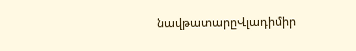նավթատարըՎլադիմիր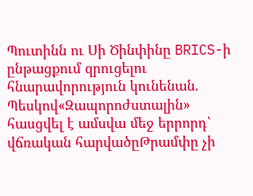Պուտինն ու Սի Ծինփինը BRICS-ի ընթացքում զրուցելու հնարավորություն կունենան. Պեսկով«Զապորոժստալին» հասցվել է ամսվա մեջ երրորդ՝ վճռական հարվածըԹրամփը չի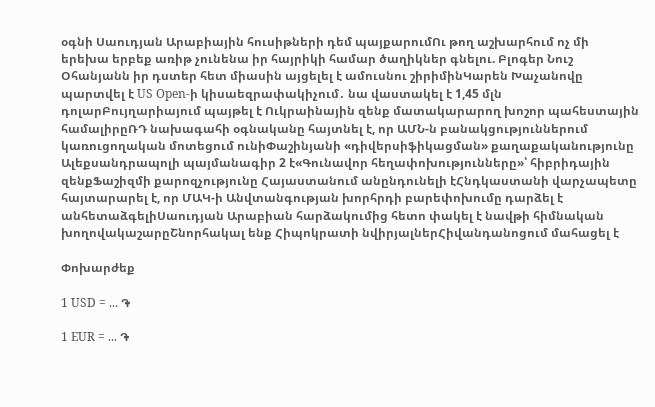օգնի Սաուդյան Արաբիային հուսիթների դեմ պայքարումՈւ թող աշխարհում ոչ մի երեխա երբեք առիթ չունենա իր հայրիկի համար ծաղիկներ գնելու. Բլոգեր Նուշ Օհանյանն իր դստեր հետ միասին այցելել է ամուսնու շիրիմինԿարեն Խաչանովը պարտվել է US Open-ի կիսաեզրափակիչում․ նա վաստակել է 1,45 մլն դոլարԲույղարիայում պայթել է Ուկրաինային զենք մատակարարող խոշոր պահեստային համալիրըՌԴ նախագահի օգնականը հայտնել է, որ ԱՄՆ-ն բանակցություններում կառուցողական մոտեցում ունիՓաշինյանի «դիվերսիֆիկացման» քաղաքականությունը Ալեքսանդրապոլի պայմանագիր 2 է«Գունավոր հեղափոխությունները»՝ հիբրիդային զենքՖաշիզմի քարոզչությունը Հայաստանում անընդունելի էՀնդկաստանի վարչապետը հայտարարել է, որ ՄԱԿ-ի Անվտանգության խորհրդի բարեփոխումը դարձել է անհետաձգելիՍաուդյան Արաբիան հարձակումից հետո փակել է նավթի հիմնական խողովակաշարըՇնորհակալ ենք Հիպոկրատի նվիրյալներՀիվանդանոցում մահացել է

Փոխարժեք

1 USD = ... ֏

1 EUR = ... ֏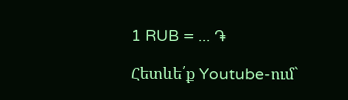1 RUB = ... ֏

Հետևե՛ք Youtube-ում`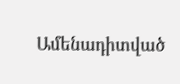Ամենադիտված